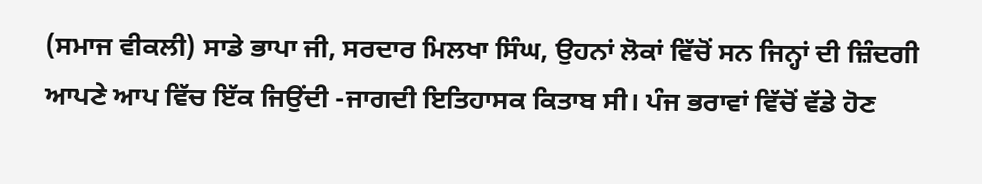(ਸਮਾਜ ਵੀਕਲੀ) ਸਾਡੇ ਭਾਪਾ ਜੀ, ਸਰਦਾਰ ਮਿਲਖਾ ਸਿੰਘ, ਉਹਨਾਂ ਲੋਕਾਂ ਵਿੱਚੋਂ ਸਨ ਜਿਨ੍ਹਾਂ ਦੀ ਜ਼ਿੰਦਗੀ ਆਪਣੇ ਆਪ ਵਿੱਚ ਇੱਕ ਜਿਉਂਦੀ -ਜਾਗਦੀ ਇਤਿਹਾਸਕ ਕਿਤਾਬ ਸੀ। ਪੰਜ ਭਰਾਵਾਂ ਵਿੱਚੋਂ ਵੱਡੇ ਹੋਣ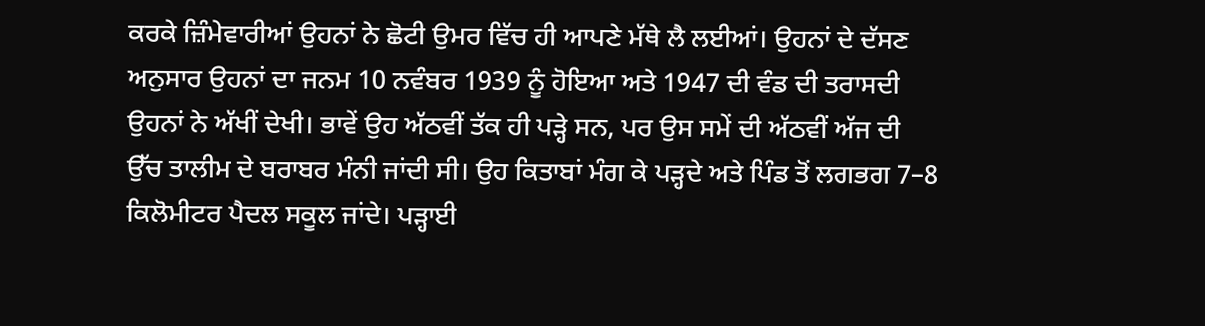ਕਰਕੇ ਜ਼ਿੰਮੇਵਾਰੀਆਂ ਉਹਨਾਂ ਨੇ ਛੋਟੀ ਉਮਰ ਵਿੱਚ ਹੀ ਆਪਣੇ ਮੱਥੇ ਲੈ ਲਈਆਂ। ਉਹਨਾਂ ਦੇ ਦੱਸਣ ਅਨੁਸਾਰ ਉਹਨਾਂ ਦਾ ਜਨਮ 10 ਨਵੰਬਰ 1939 ਨੂੰ ਹੋਇਆ ਅਤੇ 1947 ਦੀ ਵੰਡ ਦੀ ਤਰਾਸਦੀ ਉਹਨਾਂ ਨੇ ਅੱਖੀਂ ਦੇਖੀ। ਭਾਵੇਂ ਉਹ ਅੱਠਵੀਂ ਤੱਕ ਹੀ ਪੜ੍ਹੇ ਸਨ, ਪਰ ਉਸ ਸਮੇਂ ਦੀ ਅੱਠਵੀਂ ਅੱਜ ਦੀ ਉੱਚ ਤਾਲੀਮ ਦੇ ਬਰਾਬਰ ਮੰਨੀ ਜਾਂਦੀ ਸੀ। ਉਹ ਕਿਤਾਬਾਂ ਮੰਗ ਕੇ ਪੜ੍ਹਦੇ ਅਤੇ ਪਿੰਡ ਤੋਂ ਲਗਭਗ 7–8 ਕਿਲੋਮੀਟਰ ਪੈਦਲ ਸਕੂਲ ਜਾਂਦੇ। ਪੜ੍ਹਾਈ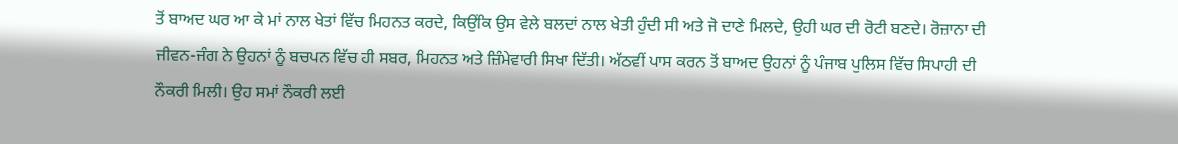ਤੋਂ ਬਾਅਦ ਘਰ ਆ ਕੇ ਮਾਂ ਨਾਲ ਖੇਤਾਂ ਵਿੱਚ ਮਿਹਨਤ ਕਰਦੇ, ਕਿਉਂਕਿ ਉਸ ਵੇਲੇ ਬਲਦਾਂ ਨਾਲ ਖੇਤੀ ਹੁੰਦੀ ਸੀ ਅਤੇ ਜੋ ਦਾਣੇ ਮਿਲਦੇ, ਉਹੀ ਘਰ ਦੀ ਰੋਟੀ ਬਣਦੇ। ਰੋਜ਼ਾਨਾ ਦੀ ਜੀਵਨ-ਜੰਗ ਨੇ ਉਹਨਾਂ ਨੂੰ ਬਚਪਨ ਵਿੱਚ ਹੀ ਸਬਰ, ਮਿਹਨਤ ਅਤੇ ਜ਼ਿੰਮੇਵਾਰੀ ਸਿਖਾ ਦਿੱਤੀ। ਅੱਠਵੀਂ ਪਾਸ ਕਰਨ ਤੋਂ ਬਾਅਦ ਉਹਨਾਂ ਨੂੰ ਪੰਜਾਬ ਪੁਲਿਸ ਵਿੱਚ ਸਿਪਾਹੀ ਦੀ ਨੌਕਰੀ ਮਿਲੀ। ਉਹ ਸਮਾਂ ਨੌਕਰੀ ਲਈ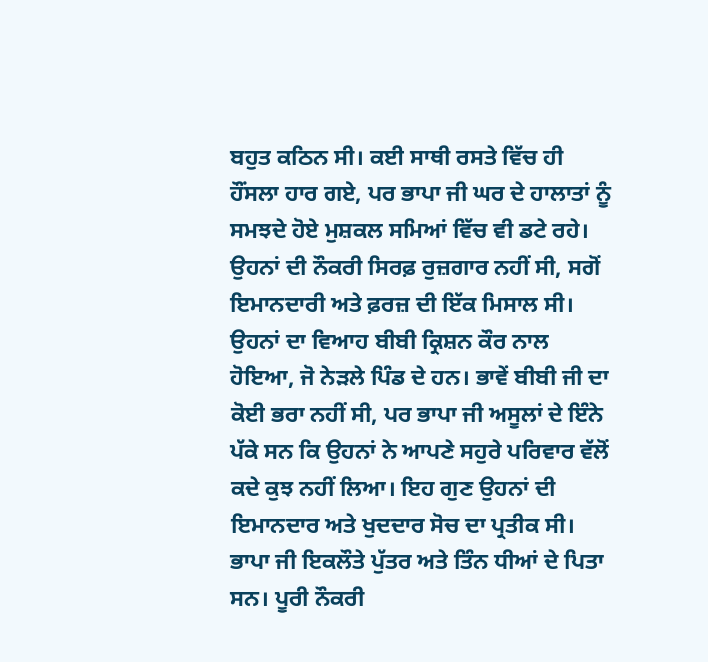ਬਹੁਤ ਕਠਿਨ ਸੀ। ਕਈ ਸਾਥੀ ਰਸਤੇ ਵਿੱਚ ਹੀ ਹੌਂਸਲਾ ਹਾਰ ਗਏ, ਪਰ ਭਾਪਾ ਜੀ ਘਰ ਦੇ ਹਾਲਾਤਾਂ ਨੂੰ ਸਮਝਦੇ ਹੋਏ ਮੁਸ਼ਕਲ ਸਮਿਆਂ ਵਿੱਚ ਵੀ ਡਟੇ ਰਹੇ। ਉਹਨਾਂ ਦੀ ਨੌਕਰੀ ਸਿਰਫ਼ ਰੁਜ਼ਗਾਰ ਨਹੀਂ ਸੀ, ਸਗੋਂ ਇਮਾਨਦਾਰੀ ਅਤੇ ਫ਼ਰਜ਼ ਦੀ ਇੱਕ ਮਿਸਾਲ ਸੀ। ਉਹਨਾਂ ਦਾ ਵਿਆਹ ਬੀਬੀ ਕ੍ਰਿਸ਼ਨ ਕੌਰ ਨਾਲ ਹੋਇਆ, ਜੋ ਨੇੜਲੇ ਪਿੰਡ ਦੇ ਹਨ। ਭਾਵੇਂ ਬੀਬੀ ਜੀ ਦਾ ਕੋਈ ਭਰਾ ਨਹੀਂ ਸੀ, ਪਰ ਭਾਪਾ ਜੀ ਅਸੂਲਾਂ ਦੇ ਇੰਨੇ ਪੱਕੇ ਸਨ ਕਿ ਉਹਨਾਂ ਨੇ ਆਪਣੇ ਸਹੁਰੇ ਪਰਿਵਾਰ ਵੱਲੋਂ ਕਦੇ ਕੁਝ ਨਹੀਂ ਲਿਆ। ਇਹ ਗੁਣ ਉਹਨਾਂ ਦੀ ਇਮਾਨਦਾਰ ਅਤੇ ਖੁਦਦਾਰ ਸੋਚ ਦਾ ਪ੍ਰਤੀਕ ਸੀ। ਭਾਪਾ ਜੀ ਇਕਲੌਤੇ ਪੁੱਤਰ ਅਤੇ ਤਿੰਨ ਧੀਆਂ ਦੇ ਪਿਤਾ ਸਨ। ਪੂਰੀ ਨੌਕਰੀ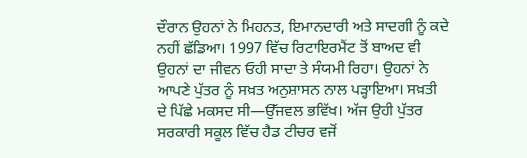ਦੌਰਾਨ ਉਹਨਾਂ ਨੇ ਮਿਹਨਤ, ਇਮਾਨਦਾਰੀ ਅਤੇ ਸਾਦਗੀ ਨੂੰ ਕਦੇ ਨਹੀਂ ਛੱਡਿਆ। 1997 ਵਿੱਚ ਰਿਟਾਇਰਮੈਂਟ ਤੋਂ ਬਾਅਦ ਵੀ ਉਹਨਾਂ ਦਾ ਜੀਵਨ ਓਹੀ ਸਾਦਾ ਤੇ ਸੰਯਮੀ ਰਿਹਾ। ਉਹਨਾਂ ਨੇ ਆਪਣੇ ਪੁੱਤਰ ਨੂੰ ਸਖ਼ਤ ਅਨੁਸ਼ਾਸਨ ਨਾਲ ਪੜ੍ਹਾਇਆ। ਸਖ਼ਤੀ ਦੇ ਪਿੱਛੇ ਮਕਸਦ ਸੀ—ਉੱਜਵਲ ਭਵਿੱਖ। ਅੱਜ ਉਹੀ ਪੁੱਤਰ ਸਰਕਾਰੀ ਸਕੂਲ ਵਿੱਚ ਹੈਡ ਟੀਚਰ ਵਜੋਂ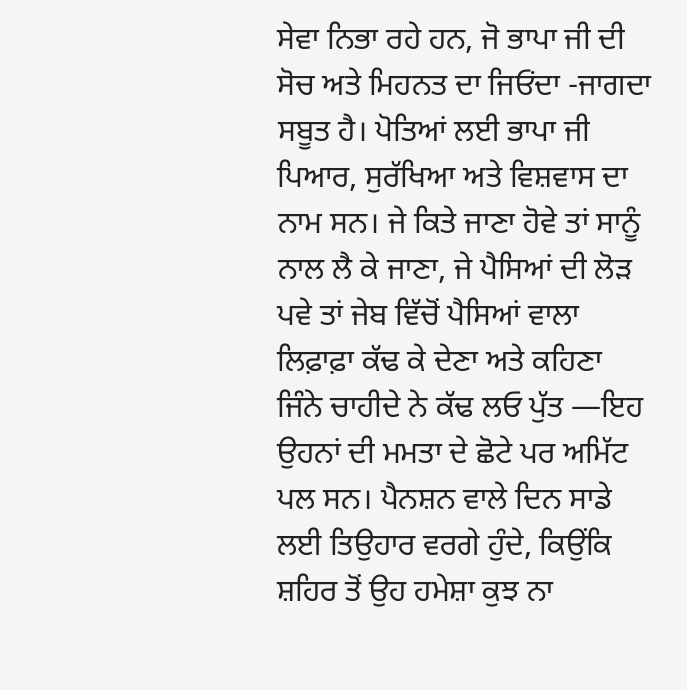ਸੇਵਾ ਨਿਭਾ ਰਹੇ ਹਨ, ਜੋ ਭਾਪਾ ਜੀ ਦੀ ਸੋਚ ਅਤੇ ਮਿਹਨਤ ਦਾ ਜਿਓਂਦਾ -ਜਾਗਦਾ ਸਬੂਤ ਹੈ। ਪੋਤਿਆਂ ਲਈ ਭਾਪਾ ਜੀ ਪਿਆਰ, ਸੁਰੱਖਿਆ ਅਤੇ ਵਿਸ਼ਵਾਸ ਦਾ ਨਾਮ ਸਨ। ਜੇ ਕਿਤੇ ਜਾਣਾ ਹੋਵੇ ਤਾਂ ਸਾਨੂੰ ਨਾਲ ਲੈ ਕੇ ਜਾਣਾ, ਜੇ ਪੈਸਿਆਂ ਦੀ ਲੋੜ ਪਵੇ ਤਾਂ ਜੇਬ ਵਿੱਚੋਂ ਪੈਸਿਆਂ ਵਾਲਾ ਲਿਫ਼ਾਫ਼ਾ ਕੱਢ ਕੇ ਦੇਣਾ ਅਤੇ ਕਹਿਣਾ ਜਿੰਨੇ ਚਾਹੀਦੇ ਨੇ ਕੱਢ ਲਓ ਪੁੱਤ —ਇਹ ਉਹਨਾਂ ਦੀ ਮਮਤਾ ਦੇ ਛੋਟੇ ਪਰ ਅਮਿੱਟ ਪਲ ਸਨ। ਪੈਨਸ਼ਨ ਵਾਲੇ ਦਿਨ ਸਾਡੇ ਲਈ ਤਿਉਹਾਰ ਵਰਗੇ ਹੁੰਦੇ, ਕਿਉਂਕਿ ਸ਼ਹਿਰ ਤੋਂ ਉਹ ਹਮੇਸ਼ਾ ਕੁਝ ਨਾ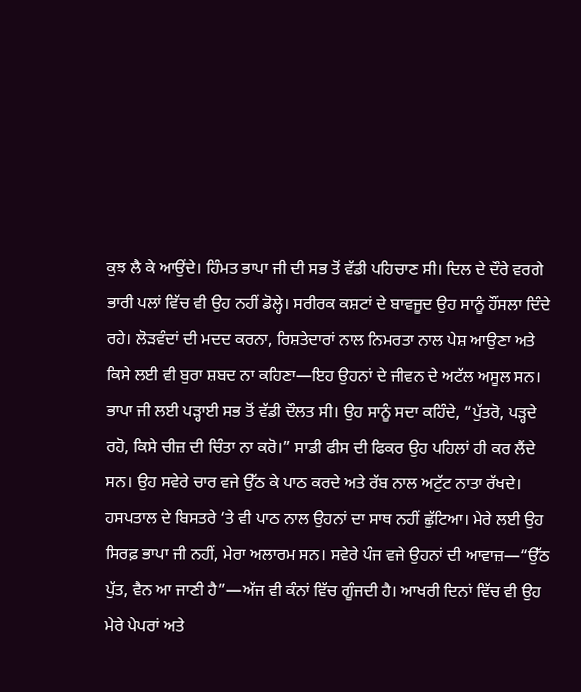ਕੁਝ ਲੈ ਕੇ ਆਉਂਦੇ। ਹਿੰਮਤ ਭਾਪਾ ਜੀ ਦੀ ਸਭ ਤੋਂ ਵੱਡੀ ਪਹਿਚਾਣ ਸੀ। ਦਿਲ ਦੇ ਦੌਰੇ ਵਰਗੇ ਭਾਰੀ ਪਲਾਂ ਵਿੱਚ ਵੀ ਉਹ ਨਹੀਂ ਡੋਲ੍ਹੇ। ਸਰੀਰਕ ਕਸ਼ਟਾਂ ਦੇ ਬਾਵਜੂਦ ਉਹ ਸਾਨੂੰ ਹੌਂਸਲਾ ਦਿੰਦੇ ਰਹੇ। ਲੋੜਵੰਦਾਂ ਦੀ ਮਦਦ ਕਰਨਾ, ਰਿਸ਼ਤੇਦਾਰਾਂ ਨਾਲ ਨਿਮਰਤਾ ਨਾਲ ਪੇਸ਼ ਆਉਣਾ ਅਤੇ ਕਿਸੇ ਲਈ ਵੀ ਬੁਰਾ ਸ਼ਬਦ ਨਾ ਕਹਿਣਾ—ਇਹ ਉਹਨਾਂ ਦੇ ਜੀਵਨ ਦੇ ਅਟੱਲ ਅਸੂਲ ਸਨ। ਭਾਪਾ ਜੀ ਲਈ ਪੜ੍ਹਾਈ ਸਭ ਤੋਂ ਵੱਡੀ ਦੌਲਤ ਸੀ। ਉਹ ਸਾਨੂੰ ਸਦਾ ਕਹਿੰਦੇ, “ਪੁੱਤਰੋ, ਪੜ੍ਹਦੇ ਰਹੋ, ਕਿਸੇ ਚੀਜ਼ ਦੀ ਚਿੰਤਾ ਨਾ ਕਰੋ।” ਸਾਡੀ ਫੀਸ ਦੀ ਫਿਕਰ ਉਹ ਪਹਿਲਾਂ ਹੀ ਕਰ ਲੈਂਦੇ ਸਨ। ਉਹ ਸਵੇਰੇ ਚਾਰ ਵਜੇ ਉੱਠ ਕੇ ਪਾਠ ਕਰਦੇ ਅਤੇ ਰੱਬ ਨਾਲ ਅਟੁੱਟ ਨਾਤਾ ਰੱਖਦੇ। ਹਸਪਤਾਲ ਦੇ ਬਿਸਤਰੇ ‘ਤੇ ਵੀ ਪਾਠ ਨਾਲ ਉਹਨਾਂ ਦਾ ਸਾਥ ਨਹੀਂ ਛੁੱਟਿਆ। ਮੇਰੇ ਲਈ ਉਹ ਸਿਰਫ਼ ਭਾਪਾ ਜੀ ਨਹੀਂ, ਮੇਰਾ ਅਲਾਰਮ ਸਨ। ਸਵੇਰੇ ਪੰਜ ਵਜੇ ਉਹਨਾਂ ਦੀ ਆਵਾਜ਼—“ਉੱਠ ਪੁੱਤ, ਵੈਨ ਆ ਜਾਣੀ ਹੈ”—ਅੱਜ ਵੀ ਕੰਨਾਂ ਵਿੱਚ ਗੂੰਜਦੀ ਹੈ। ਆਖਰੀ ਦਿਨਾਂ ਵਿੱਚ ਵੀ ਉਹ ਮੇਰੇ ਪੇਪਰਾਂ ਅਤੇ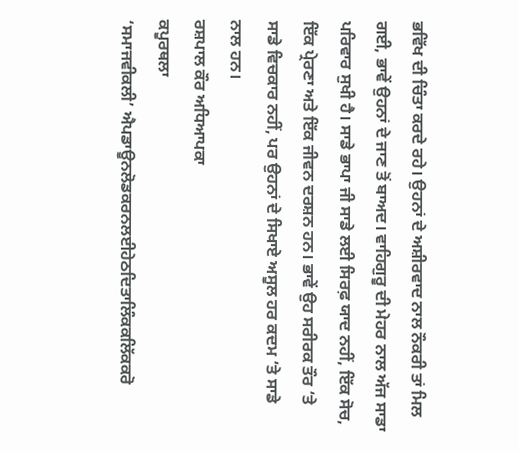ਭਵਿੱਖ ਦੀ ਚਿੰਤਾ ਕਰਦੇ ਰਹੇ। ਉਹਨਾਂ ਦੇ ਅਸ਼ੀਰਵਾਦ ਨਾਲ ਨੌਕਰੀ ਤਾਂ ਮਿਲ ਗਈ, ਭਾਵੇਂ ਉਹਨਾਂ ਦੇ ਜਾਣ ਤੋਂ ਬਾਅਦ। ਵਾਹਿਗੁਰੂ ਦੀ ਮੇਹਰ ਨਾਲ ਅੱਜ ਸਾਡਾ ਪਰਿਵਾਰ ਸੁਖੀ ਹੈ। ਸਾਡੇ ਭਾਪਾ ਜੀ ਸਾਡੇ ਲਈ ਸਿਰਫ਼ ਯਾਦ ਨਹੀਂ, ਇੱਕ ਸੋਚ, ਇੱਕ ਪ੍ਰੇਰਣਾ ਅਤੇ ਇੱਕ ਜੀਵਨ ਦਰਸ਼ਨ ਹਨ। ਭਾਵੇਂ ਉਹ ਸਰੀਰਕ ਤੌਰ ‘ਤੇ ਸਾਡੇ ਵਿਚਕਾਰ ਨਹੀਂ, ਪਰ ਉਹਨਾਂ ਦੇ ਸਿਖਾਏ ਅਸੂਲ ਹਰ ਕਦਮ ‘ਤੇ ਸਾਡੇ ਨਾਲ ਹਨ।
ਰਸ਼ਪਾਲ ਕੌਰ ਅਧਿਆਪਕਾ
ਕਪੂਰਥਲਾ
‘ਸਮਾਜਵੀਕਲੀ’ ਐਪਡਾਊਨਲੋਡਕਰਨਲਈਹੇਠਦਿਤਾਲਿੰਕਕਲਿੱਕਕਰੋ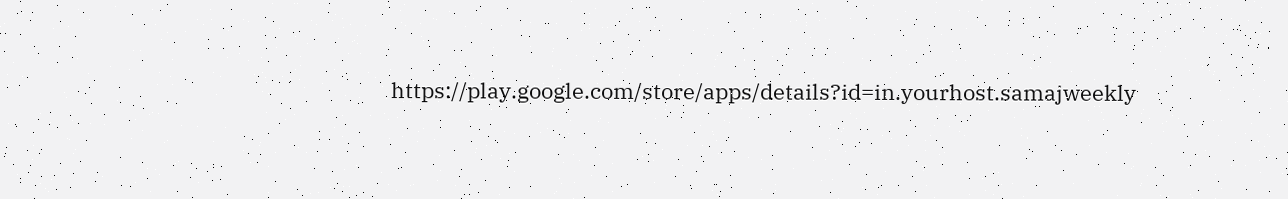https://play.google.com/store/apps/details?id=in.yourhost.samajweekly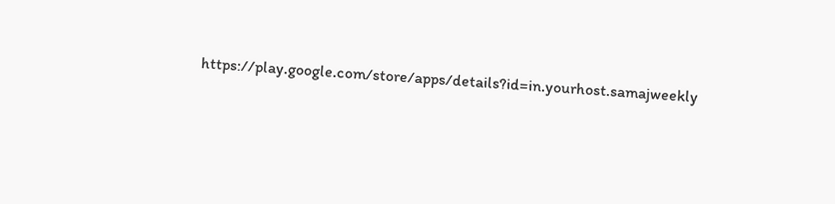https://play.google.com/store/apps/details?id=in.yourhost.samajweekly